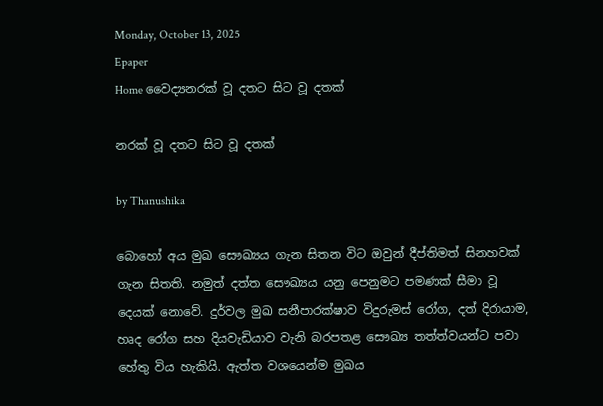Monday, October 13, 2025
Epaper
Home වෛද්‍යනරක් වූ දතට සිට වූ දතක්

නරක් වූ දතට සිට වූ දතක්

by Thanushika

බොහෝ අය මුඛ සෞඛ්‍යය ගැන සිතන විට ඔවුන් දීප්තිමත් සිනහවක් ගැන සිතති. නමුත් දත්ත සෞඛ්‍යය යනු පෙනුමට පමණක් සීමා වූ දෙයක් නොවේ. දුර්වල මුඛ සනීපාරක්ෂාව විදුරුමස් රෝග, දත් දිරායාම, හෘද රෝග සහ දියවැඩියාව වැනි බරපතළ සෞඛ්‍ය තත්ත්වයන්ට පවා හේතු විය හැකියි. ඇත්ත වශයෙන්ම මුඛය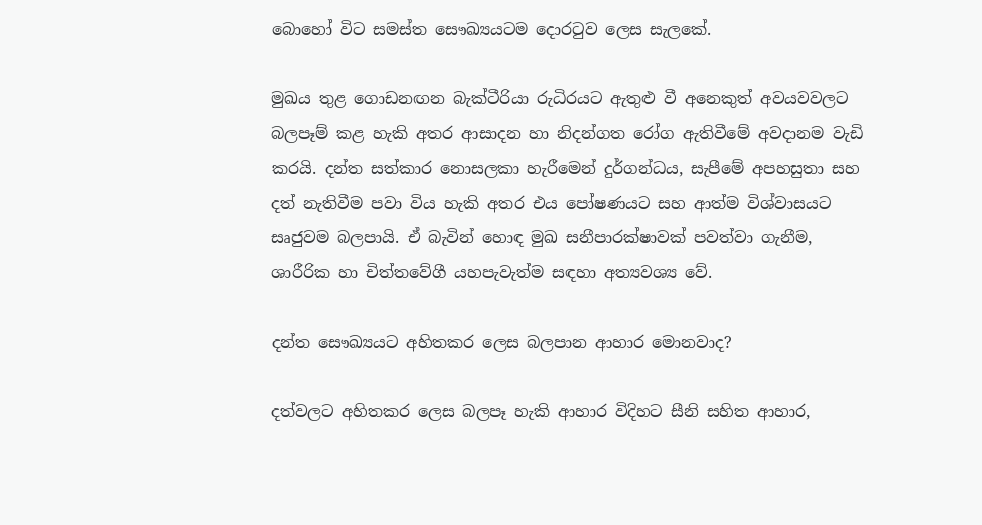බොහෝ විට සමස්ත සෞඛ්‍යයටම දොරටුව ලෙස සැලකේ.

මුඛය තුළ ගොඩනඟන බැක්ටීරියා රුධිරයට ඇතුළු වී අනෙකුත් අවයවවලට බලපෑම් කළ හැකි අතර ආසාදන හා නිදන්ගත රෝග ඇතිවීමේ අවදානම වැඩි කරයි. දන්ත සත්කාර නොසලකා හැරීමෙන් දුර්ගන්ධය, සැපීමේ අපහසුතා සහ දත් නැතිවීම පවා විය හැකි අතර එය පෝෂණයට සහ ආත්ම විශ්වාසයට සෘජුවම බලපායි. ඒ බැවින් හොඳ මුඛ සනීපාරක්ෂාවක් පවත්වා ගැනීම, ශාරීරික හා චිත්තවේගී යහපැවැත්ම සඳහා අත්‍යවශ්‍ය වේ.

දන්ත සෞඛ්‍යයට අහිතකර ලෙස බලපාන ආහාර මොනවාද?

දත්වලට අහිතකර ලෙස බලපෑ හැකි ආහාර විදිහට සීනි සහිත ආහාර,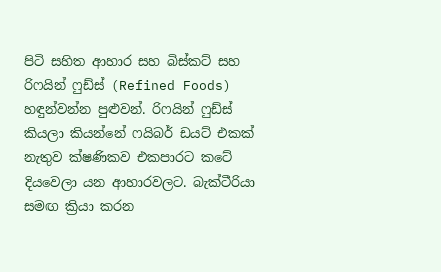පිටි සහිත ආහාර සහ බිස්කට් සහ රිෆයින් ෆුඩ්ස් (Refined Foods) හඳුන්වන්න පුළුවන්. රිෆයින් ෆුඩ්ස් කියලා කියන්නේ ෆයිබර් ඩයට් එකක් නැතුව ක්ෂණිකව එකපාරට කටේ දියවෙලා යන ආහාරවලට. බැක්ටීරියා සමඟ ක්‍රියා කරන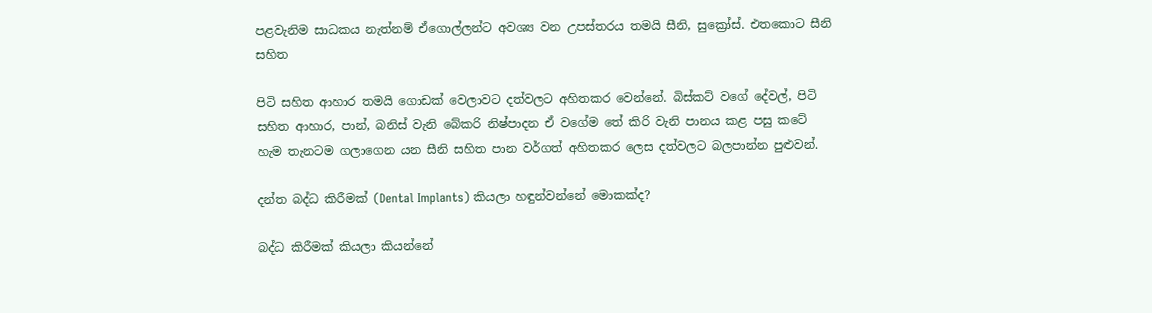පළවැනිම සාධකය නැත්නම් ඒගොල්ලන්ට අවශ්‍ය වන උපස්තරය තමයි සීනි, සුක්‍රෝස්. එතකොට සීනි සහිත

පිටි සහිත ආහාර තමයි ගොඩක් වෙලාවට දත්වලට අහිතකර වෙන්නේ. බිස්කට් වගේ දේවල්, පිටි සහිත ආහාර, පාන්, බනිස් වැනි බේකරි නිෂ්පාදන ඒ වගේම තේ කිරි වැනි පානය කළ පසු කටේ හැම තැනටම ගලාගෙන යන සීනි සහිත පාන වර්ගත් අහිතකර ලෙස දත්වලට බලපාන්න පුළුවන්.

දන්ත බද්ධ කිරීමක් (Dental Implants) කියලා හඳුන්වන්නේ මොකක්ද?

බද්ධ කිරීමක් කියලා කියන්නේ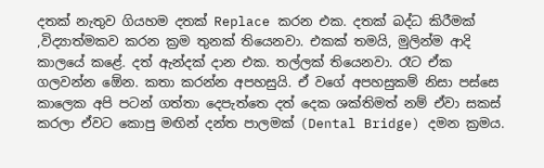දතක් නැතුව ගියහම දතක් Replace කරන එක. දතක් බද්ධ කිරීමක් ,විද්‍යාත්මකව කරන ක්‍රම තුනක් තියෙනවා. එකක් තමයි, මුලින්ම ආදි කාලයේ කළේ. දත් ඇන්දක් දාන එක. තල්ලක් තියෙනවා. රෑට ඒක ගලවන්න ඕ‍ෙන. කතා කරන්න අපහසුයි. ඒ වගේ අපහසුකම් නිසා පස්සෙ කාලෙක අපි පටන් ගත්තා දෙපැත්තෙ දත් දෙක ශක්තිමත් නම් ඒවා සකස් කරලා ඒවට කොපු මඟින් දන්ත පාලමක් (Dental Bridge) දමන ක්‍රමය.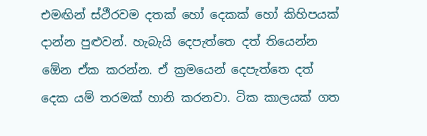එමඟින් ස්ථීරවම දතක් හෝ දෙකක් හෝ කිහිපයක් දාන්න පුළුවන්. හැබැයි දෙපැත්තෙ දත් තියෙන්න ඕ‍ෙන ඒක කරන්න. ඒ ක්‍රමයෙන් දෙපැත්තෙ දත් දෙක යම් තරමක් හානි කරනවා. ටික කාලයක් ගත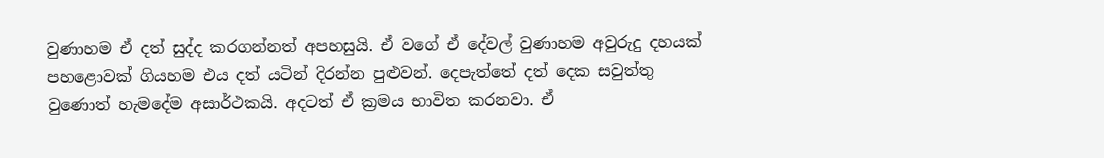වුණාහම ඒ දත් සුද්ද කරගන්නත් අපහසුයි. ඒ වගේ ඒ දේවල් වුණාහම අවුරුදු දහයක් පහළොවක් ගියහම එය දත් යටින් දිරන්න පුළුවන්. දෙපැත්තේ දත් දෙක සවුත්තු වුණොත් හැමදේම අසාර්ථකයි. අදටත් ඒ ක්‍රමය භාවිත කරනවා. ඒ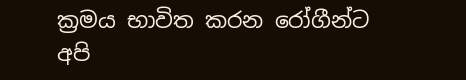ක්‍රමය භාවිත කරන රෝගීන්ට අපි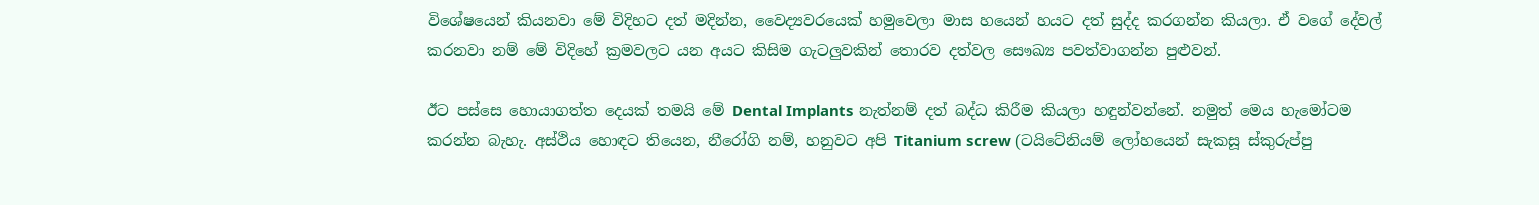විශේෂයෙන් කියනවා මේ විදිහට දත් මදින්න, වෛද්‍යවරයෙක් හමුවෙලා මාස හයෙන් හයට දත් සුද්ද කරගන්න කියලා. ඒ වගේ දේවල් කරනවා නම් මේ විදිහේ ක්‍රමවලට යන අයට කිසිම ගැටලුවකින් තොරව දත්වල සෞඛ්‍ය පවත්වාගන්න පුළුවන්.

ඊට පස්සෙ හොයාගත්ත දෙයක් තමයි මේ Dental Implants නැත්නම් දත් බද්ධ කිරීම කියලා හඳුන්වන්නේ. නමුත් මෙය හැමෝටම කරන්න බැහැ. අස්ථිය හොඳට තියෙන, නීරෝගි නම්, හනුවට අපි Titanium screw (ටයිටේනියම් ලෝහයෙන් සැකසූ ස්කුරුප්පු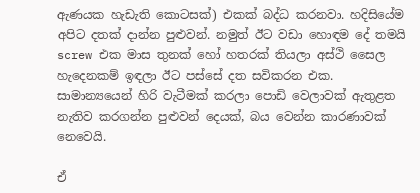ඇණයක හැඩැති කොටසක්) එකක් බද්ධ කරනවා. හදිසියේම අපිට දතක් දාන්න පුළුවන්. නමුත් ඊට වඩා හොඳම දේ තමයි screw එක මාස තුනක් හෝ හතරක් තියලා අස්ථි සෛල හැදෙනකම් ඉඳලා ඊට පස්සේ දත සවිකරන එක. සාමාන්‍යයෙන් හිරි වැටීමක් කරලා පොඩි වෙලාවක් ඇතුළත නැතිව කරගන්න පුළුවන් දෙයක්, බය වෙන්න කාරණාවක් නෙවෙයි.

ඒ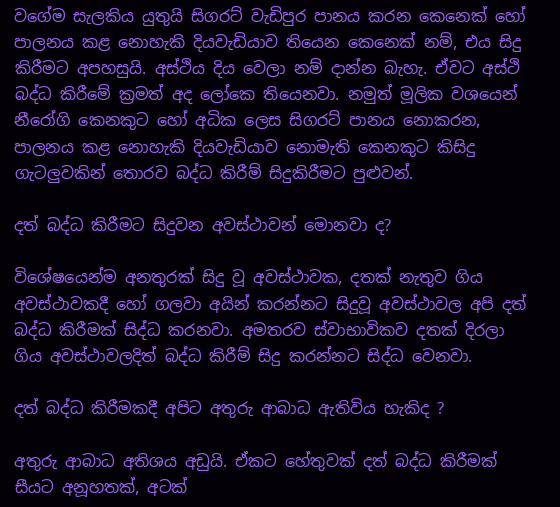වගේම සැලකිය යුතුයි සිගරට් වැඩිපුර පානය කරන කෙනෙක් හෝ පාලනය කළ නොහැකි දියවැඩියාව තියෙන කෙනෙක් නම්, එය සිදු කිරීමට අපහසුයි. අස්ථිය දිය වෙලා නම් දාන්න බැහැ. ඒවට අස්ථි බද්ධ කිරීමේ ක්‍රමත් අද ලෝකෙ තියෙනවා. නමුත් මූලික වශයෙන් නීරෝගි කෙනකුට හෝ අධික ලෙස සිගරට් පානය නොකරන, පාලනය කළ නොහැකි දියවැඩියාව නොමැති කෙනකුට කිසිදු ගැටලුවකින් තොරව බද්ධ කිරීම් සිදුකිරීමට පුළුවන්.

දත් බද්ධ කිරීමට සිදුවන අවස්ථාවන් මොනවා ද?

විශේෂයෙන්ම අනතුරක් සිදු වූ අවස්ථාවක, දතක් නැතුව ගිය අවස්ථාවකදී හෝ ගලවා අයින් කරන්නට සිදුවූ අවස්ථාවල අපි දත් බද්ධ කිරීමක් සිද්ධ කරනවා. අමතරව ස්වාභාවිකව දතක් දිරලා ගිය අවස්ථාවලදිත් බද්ධ කිරීම් සිදු කරන්නට සිද්ධ වෙනවා.

දත් බද්ධ කිරීමකදී අපිට අතුරු ආබාධ ඇතිවිය හැකිද ?

අතුරු ආබාධ අතිශය අඩුයි. ඒකට හේතුවක් දත් බද්ධ කිරීමක් සීයට අනූහතක්, අටක්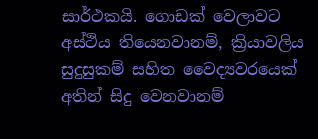සාර්ථකයි. ගොඩක් වෙලාවට අස්ථිය තියෙනවානම්, ක්‍රියාවලිය සුදුසුකම් සහිත වෛද්‍යවරයෙක් අතින් සිදු වෙනවානම්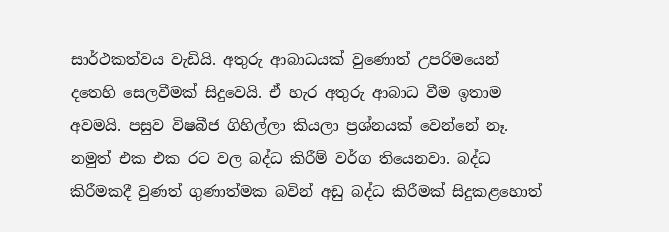සාර්ථකත්වය වැඩියි. අතුරු ආබාධයක් වුණොත් උපරිමයෙන් දතෙහි සෙලවීමක් සිදුවෙයි. ඒ හැර අතුරු ආබාධ වීම ඉතාම අවමයි. පසුව විෂබීජ ගිහිල්ලා කියලා ප්‍රශ්නයක් වෙන්නේ නෑ. නමුත් එක එක රට වල බද්ධ කිරීම් වර්ග තියෙනවා. බද්ධ කිරීමකදී වුණත් ගුණාත්මක බවින් අඩු බද්ධ කිරීමක් සිදුකළහොත්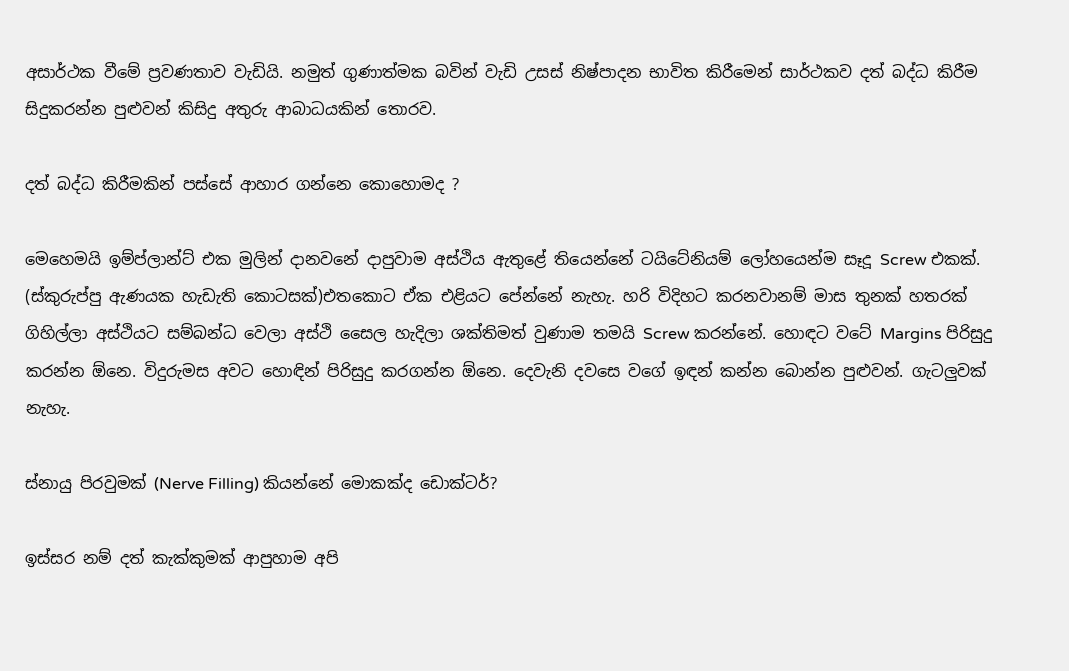අසාර්ථක වීමේ ප්‍රවණතාව වැඩියි. නමුත් ගුණාත්මක බවින් වැඩි උසස් නිෂ්පාදන භාවිත කිරීමෙන් සාර්ථකව දත් බද්ධ කිරීම සිදුකරන්න පුළුවන් කිසිදු අතුරු ආබාධයකින් තොරව.

දත් බද්ධ කිරීමකින් පස්සේ ආහාර ගන්නෙ කොහොමද ?

මෙහෙමයි ඉම්ප්ලාන්ට් එක මුලින් දානවනේ දාපුවාම අස්ථිය ඇතුළේ තියෙන්නේ ටයිටේනියම් ලෝහයෙන්ම සෑදූ Screw එකක්. (ස්කුරුප්පු ඇණයක හැඩැති කොටසක්)එතකොට ඒක එළියට පේන්නේ නැහැ. හරි විදිහට කරනවානම් මාස තුනක් හතරක් ගිහිල්ලා අස්ථියට සම්බන්ධ වෙලා අස්ථි සෛල හැදිලා ශක්තිමත් වුණාම තමයි Screw කරන්නේ. හොඳට වටේ Margins පිරිසුදු කරන්න ඕනෙ. විදුරුමස අවට හොඳින් පිරිසුදු කරගන්න ඕනෙ. දෙවැනි දවසෙ වගේ ඉඳන් කන්න බොන්න පුළුවන්. ගැටලුවක් නැහැ.

ස්නායු පිරවුමක් (Nerve Filling) කියන්නේ මොකක්ද ඩොක්ටර්?

ඉස්සර නම් දත් කැක්කුමක් ආපුහාම අපි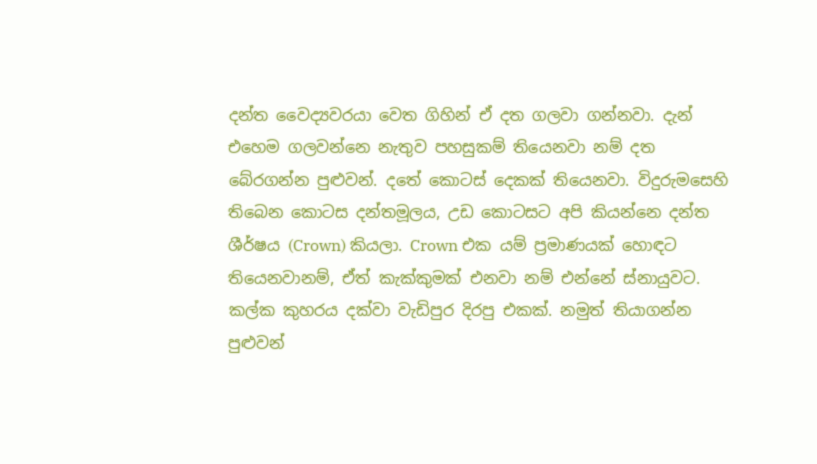දන්ත වෛද්‍යවරයා වෙත ගිහින් ඒ දත ගලවා ගන්නවා. දැන් එහෙම ගලවන්නෙ නැතුව පහසුකම් තියෙනවා නම් දත බේරගන්න පුළුවන්. දතේ කොටස් දෙකක් තියෙනවා. විදුරුමසෙහි තිබෙන කොටස දන්තමූලය, උඩ කොටසට අපි කියන්නෙ දන්ත ශීර්ෂය (Crown) කියලා. Crown එක යම් ප්‍රමාණයක් හොඳට තියෙනවානම්, ඒත් කැක්කුමක් එනවා නම් එන්නේ ස්නායුවට. කල්ක කුහරය දක්වා වැඩිපුර දිරපු එකක්. නමුත් තියාගන්න පුළුවන්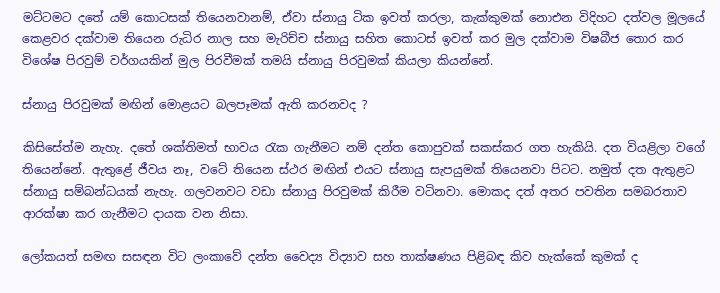මට්ටමට දතේ යම් කොටසක් තියෙනවානම්, ඒවා ස්නායු ටික ඉවත් කරලා, කැක්කුමක් නොඑන විදිහට දත්වල මූලයේ කෙළවර දක්වාම තියෙන රුධිර නාල සහ මැරිච්ච ස්නායු සහිත කොටස් ඉවත් කර මුල දක්වාම විෂබීජ තොර කර විශේෂ පිරවුම් වර්ගයකින් මුල පිරවීමක් තමයි ස්නායු පිරවුමක් කියලා කියන්නේ.

ස්නායු පිරවුමක් මඟින් මොළයට බලපෑමක් ඇති කරනවද ?

කිසිසේත්ම නැහැ. දතේ ශක්තිමත් භාවය රැක ගැනීමට නම් දන්ත කොපුවක් සකස්කර ගත හැකියි. දත වියළිලා වගේ තියෙන්නේ. ඇතුළේ ජීවය නෑ, වටේ තියෙන ස්ථර මඟින් එයට ස්නායු සැපයුමක් තියෙනවා පිටට. නමුත් දත ඇතුළට ස්නායු සම්බන්ධයක් නැහැ. ගලවනවට වඩා ස්නායු පිරවුමක් කිරීම වටිනවා. මොකද දත් අතර පවතින සමබරතාව ආරක්ෂා කර ගැනීමට දායක වන නිසා.

ලෝකයත් සමඟ සසඳන විට ලංකාවේ දන්ත වෛද්‍ය විද්‍යාව සහ තාක්ෂණය පිළිබඳ කිව හැක්කේ කුමක් ද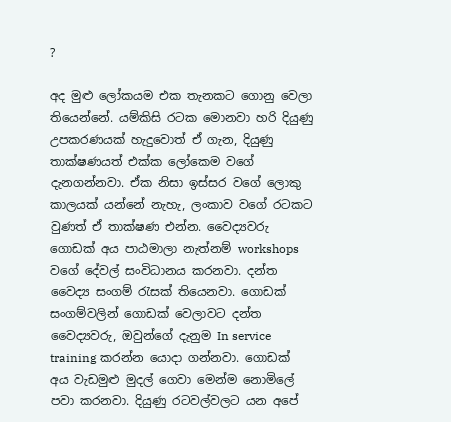?

අද මුළු ලෝකයම එක තැනකට ගොනු වෙලා තියෙන්නේ. යම්කිසි රටක මොනවා හරි දියුණු උපකරණයක් හැදුවොත් ඒ ගැන, දියුණු තාක්ෂණයත් එක්ක ලෝකෙම වගේ දැනගන්නවා. ඒක නිසා ඉස්සර වගේ ලොකු කාලයක් යන්නේ නැහැ, ලංකාව වගේ රටකට වුණත් ඒ තාක්ෂණ එන්න. වෛද්‍යවරු ගොඩක් අය පාඨමාලා නැත්නම් workshops වගේ දේවල් සංවිධානය කරනවා. දන්ත වෛද්‍ය සංගම් රැසක් තියෙනවා. ගොඩක් සංගම්වලින් ගොඩක් වෙලාවට දන්ත වෛද්‍යවරු, ඔවුන්ගේ දැනුම In service training කරන්න යොදා ගන්නවා. ගොඩක් අය වැඩමුළු මුදල් ගෙවා මෙන්ම නොමිලේ පවා කරනවා. දියුණු රටවල්වලට යන අපේ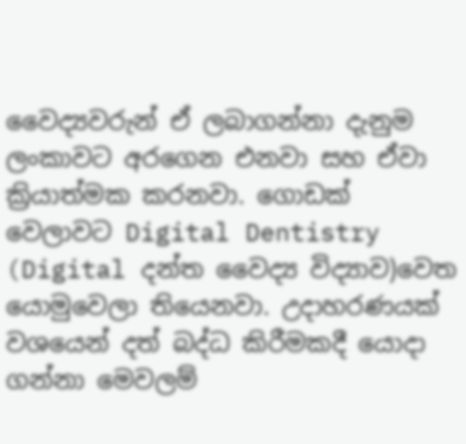වෛද්‍යවරුන් ඒ ලබාගන්නා දැනුම ලංකාවට අරගෙන එනවා සහ ඒවා ක්‍රියාත්මක කරනවා. ගොඩක් වෙලාවට Digital Dentistry (Digital දන්ත වෛද්‍ය විද්‍යාව)වෙත යොමුවෙලා තියෙනවා. උදාහරණයක් වශයෙන් දත් බද්ධ කිරීමකදී යොදා ගන්නා මෙවලම්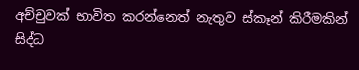අච්චුවක් භාවිත කරන්නෙත් නැතුව ස්කෑන් කිරීමකින් සිද්ධ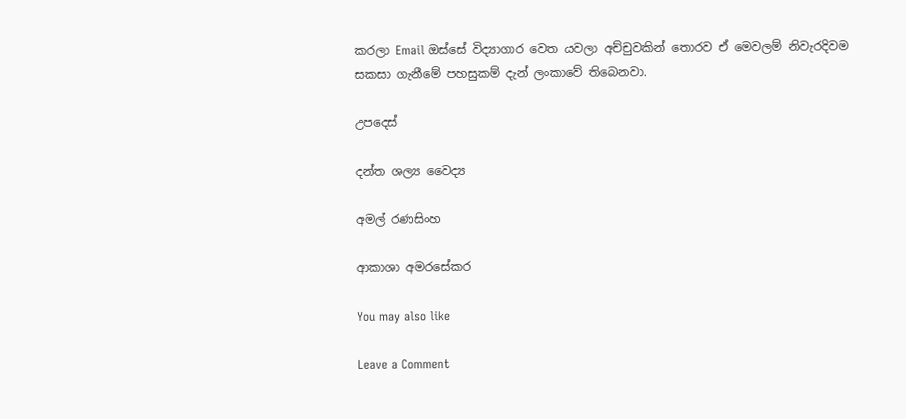කරලා Email ඔස්සේ විද්‍යාගාර වෙත යවලා අච්චුවකින් තොරව ඒ මෙවලම් නිවැරදිවම සකසා ගැනීමේ පහසුකම් දැන් ලංකාවේ තිබෙනවා.

උපදෙස්

දන්ත ශල්‍ය වෛද්‍ය

අමල් රණසිංහ

ආකාශා අමරසේකර

You may also like

Leave a Comment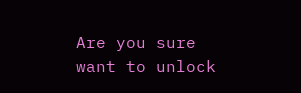Are you sure want to unlock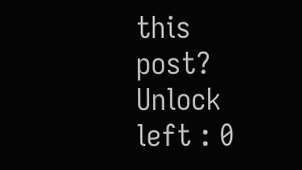this post?
Unlock left : 0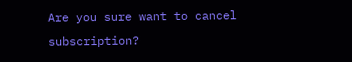Are you sure want to cancel subscription?